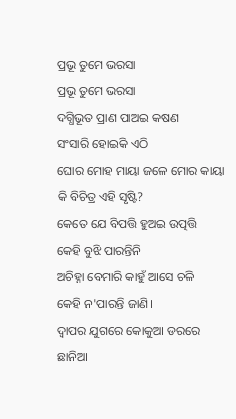ପ୍ରଭୂ ତୁମେ ଭରସା
ପ୍ରଭୂ ତୁମେ ଭରସା
ଦଗ୍ଧିଭୂତ ପ୍ରାଣ ପାଅଇ କଷଣ
ସଂସାରି ହୋଇକି ଏଠି
ଘୋର ମୋହ ମାୟା ଜଳେ ମୋର କାୟା
କି ବିଚିତ୍ର ଏହି ସୃଷ୍ଟି?
କେତେ ଯେ ବିପତ୍ତି ହୁଅଇ ଉତ୍ପତ୍ତି
କେହି ବୁଝି ପାରନ୍ତିନି
ଅଚିହ୍ନା ବେମାରି କାହୁଁ ଆସେ ଚଳି
କେହି ନ'ପାରନ୍ତି ଜାଣି।
ଦ୍ଵାପର ଯୁଗରେ କୋକୁଆ ଡରରେ
ଛାନିଆ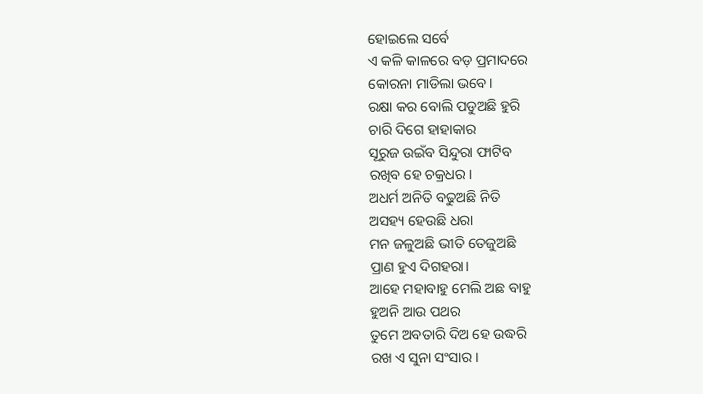ହୋଇଲେ ସର୍ବେ
ଏ କଳି କାଳରେ ବଡ଼ ପ୍ରମାଦରେ
କୋରନା ମାଡିଲା ଭବେ।
ରକ୍ଷା କର ବୋଲି ପଡୁଅଛି ହୁରି
ଚାରି ଦିଗେ ହାହାକାର
ସୂରୁଜ ଉଇଁବ ସିନ୍ଦୁରା ଫାଟିବ
ରଖିବ ହେ ଚକ୍ରଧର।
ଅଧର୍ମ ଅନିତି ବଢୁଅଛି ନିତି
ଅସହ୍ୟ ହେଉଛି ଧରା
ମନ ଜଳୁଅଛି ଭୀତି ତେଜୁଅଛି
ପ୍ରାଣ ହୁଏ ଦିଗହରା।
ଆହେ ମହାବାହୁ ମେଲି ଅଛ ବାହୁ
ହୁଅନି ଆଉ ପଥର
ତୁମେ ଅବତାରି ଦିଅ ହେ ଉଦ୍ଧରି
ରଖ ଏ ସୁନା ସଂସାର।